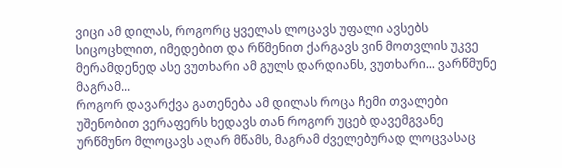ვიცი ამ დილას, როგორც ყველას ლოცავს უფალი ავსებს სიცოცხლით, იმედებით და რწმენით ქარგავს ვინ მოთვლის უკვე მერამდენედ ასე ვუთხარი ამ გულს დარდიანს, ვუთხარი... ვარწმუნე მაგრამ...
როგორ დავარქვა გათენება ამ დილას როცა ჩემი თვალები უშენობით ვერაფერს ხედავს თან როგორ უცებ დავემგვანე ურწმუნო მლოცავს აღარ მწამს, მაგრამ ძველებურად ლოცვასაც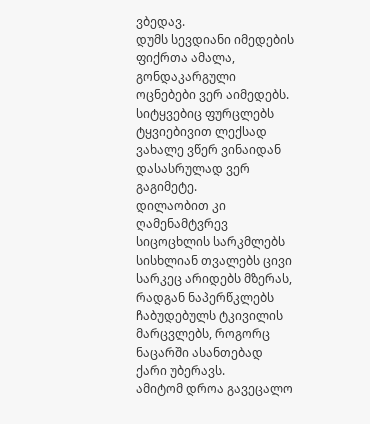ვბედავ.
დუმს სევდიანი იმედების ფიქრთა ამალა, გონდაკარგული ოცნებები ვერ აიმედებს. სიტყვებიც ფურცლებს ტყვიებივით ლექსად ვახალე ვწერ ვინაიდან დასასრულად ვერ გაგიმეტე.
დილაობით კი ღამენამტვრევ სიცოცხლის სარკმლებს სისხლიან თვალებს ცივი სარკეც არიდებს მზერას, რადგან ნაპერწკლებს ჩაბუდებულს ტკივილის მარცვლებს, როგორც ნაცარში ასანთებად ქარი უბერავს.
ამიტომ დროა გავეცალო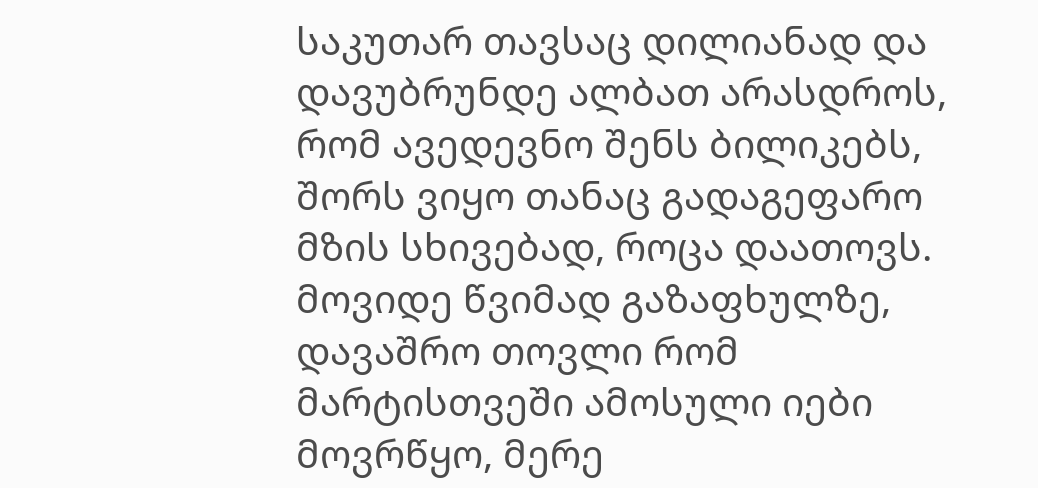საკუთარ თავსაც დილიანად და დავუბრუნდე ალბათ არასდროს, რომ ავედევნო შენს ბილიკებს, შორს ვიყო თანაც გადაგეფარო მზის სხივებად, როცა დაათოვს.
მოვიდე წვიმად გაზაფხულზე, დავაშრო თოვლი რომ მარტისთვეში ამოსული იები მოვრწყო, მერე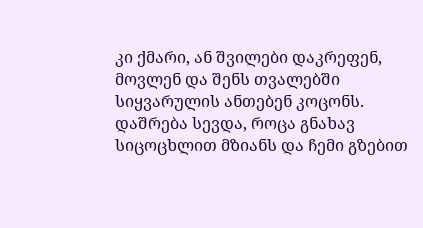კი ქმარი, ან შვილები დაკრეფენ, მოვლენ და შენს თვალებში სიყვარულის ანთებენ კოცონს.
დაშრება სევდა, როცა გნახავ სიცოცხლით მზიანს და ჩემი გზებით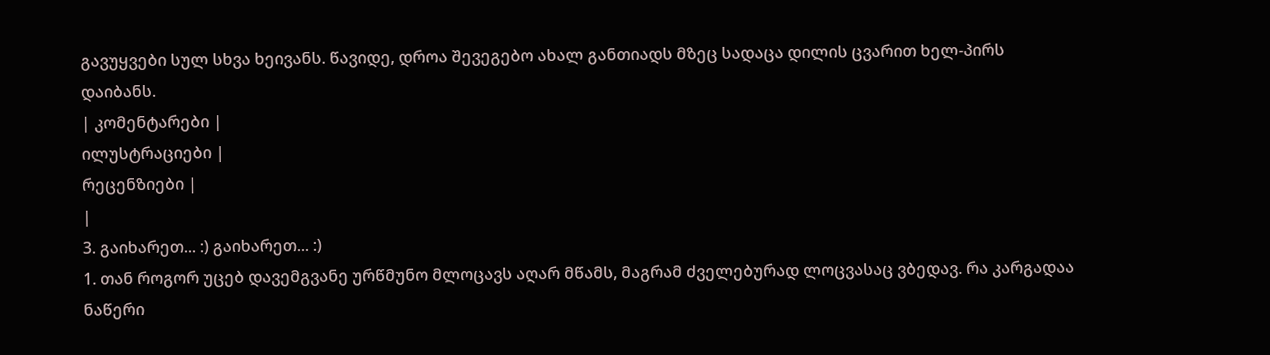გავუყვები სულ სხვა ხეივანს. წავიდე, დროა შევეგებო ახალ განთიადს მზეც სადაცა დილის ცვარით ხელ-პირს დაიბანს.
| კომენტარები |
ილუსტრაციები |
რეცენზიები |
|
3. გაიხარეთ... :) გაიხარეთ... :)
1. თან როგორ უცებ დავემგვანე ურწმუნო მლოცავს აღარ მწამს, მაგრამ ძველებურად ლოცვასაც ვბედავ. რა კარგადაა ნაწერი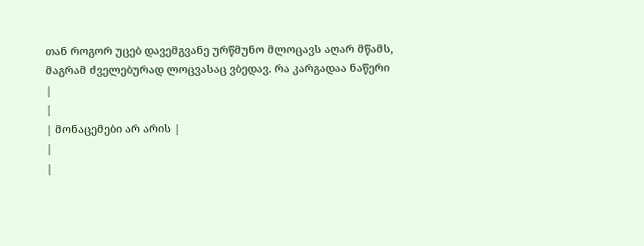თან როგორ უცებ დავემგვანე ურწმუნო მლოცავს აღარ მწამს, მაგრამ ძველებურად ლოცვასაც ვბედავ. რა კარგადაა ნაწერი
|
|
| მონაცემები არ არის |
|
|